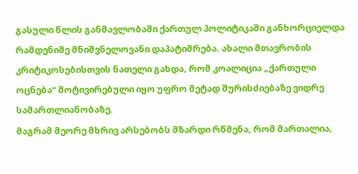გასული წლის განმავლობაში ქართულ პოლიტიკაში განხორციელდა რამდენიმე მნიშვნელოვანი დაპატიმრება. ახალი მთავრობის კრიტიკოსებისთვის ნათელი გახდა, რომ კოალიცია „ქართული ოცნება“ მოტივირებული იყო უფრო მეტად შურისძიებაზე ვიდრე სამართლიანობაზე.
მაგრამ მეორე მხრივ არსებობს მზარდი რწმენა, რომ მართალია,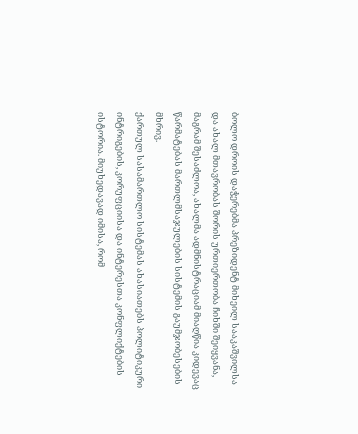ბოლო დროის დაჭერებმა პრეზიდენტ მიხეილ სააკაშვილსა და ახალ მთავრობას შორის ურთიერთობა ჩიხში შეიყვანა, მაგრამ შესაძლოა, ახალმა ადმნისტრაციამ მიაღწია კიდევაც წარმატებას მართლმსაჯულების სისტემის გაუმჯობესების მხრივ.
ქართულ სასამართლო სისტემას ახასიათებს პოლიტიკური ინტრიგების, კორუფციისა და ინტერესთა კონფლიქტების ისტორია. მიუხედავად იმისა, რომ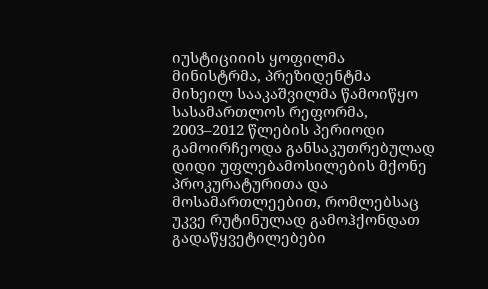იუსტიციიის ყოფილმა მინისტრმა, პრეზიდენტმა მიხეილ სააკაშვილმა წამოიწყო სასამართლოს რეფორმა, 2003–2012 წლების პერიოდი გამოირჩეოდა განსაკუთრებულად დიდი უფლებამოსილების მქონე პროკურატურითა და მოსამართლეებით, რომლებსაც უკვე რუტინულად გამოჰქონდათ გადაწყვეტილებები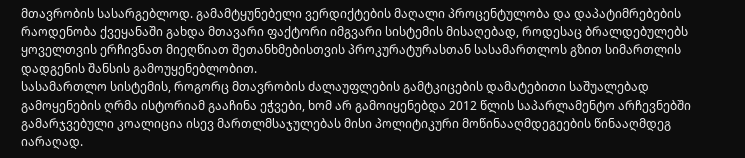მთავრობის სასარგებლოდ. გამამტყუნებელი ვერდიქტების მაღალი პროცენტულობა და დაპატიმრებების რაოდენობა ქვეყანაში გახდა მთავარი ფაქტორი იმგვარი სისტემის მისაღებად, როდესაც ბრალდებულებს ყოველთვის ერჩივნათ მიეღწიათ შეთანხმებისთვის პროკურატურასთან სასამართლოს გზით სიმართლის დადგენის შანსის გამოუყენებლობით.
სასამართლო სისტემის, როგორც მთავრობის ძალაუფლების გამტკიცების დამატებითი საშუალებად გამოყენების ღრმა ისტორიამ გააჩინა ეჭვები, ხომ არ გამოიყენებდა 2012 წლის საპარლამენტო არჩევნებში გამარჯვებული კოალიცია ისევ მართლმსაჯულებას მისი პოლიტიკური მოწინააღმდეგეების წინააღმდეგ იარაღად.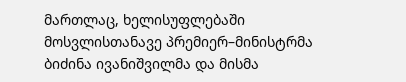მართლაც, ხელისუფლებაში მოსვლისთანავე პრემიერ–მინისტრმა ბიძინა ივანიშვილმა და მისმა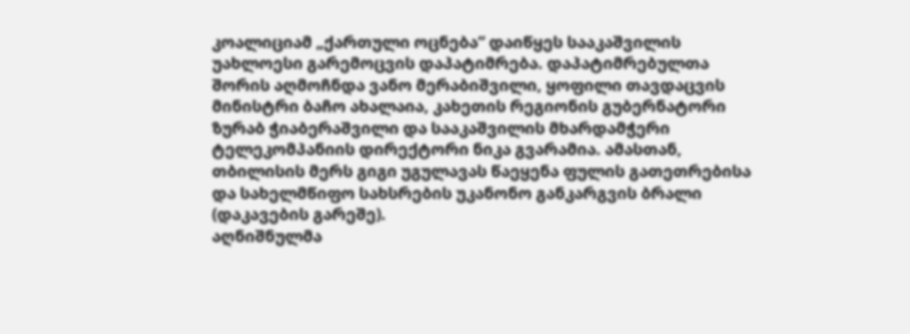კოალიციამ „ქართული ოცნება“ დაიწყეს სააკაშვილის უახლოესი გარემოცვის დაპატიმრება. დაპატიმრებულთა შორის აღმოჩნდა ვანო მერაბიშვილი, ყოფილი თავდაცვის მინისტრი ბაჩო ახალაია, კახეთის რეგიონის გუბერნატორი ზურაბ ჭიაბერაშვილი და სააკაშვილის მხარდამჭერი ტელეკომპანიის დირექტორი ნიკა გვარამია. ამასთან, თბილისის მერს გიგი უგულავას წაეყენა ფულის გათეთრებისა და სახელმწიფო სახსრების უკანონო განკარგვის ბრალი (დაკავების გარეშე).
აღნიშნულმა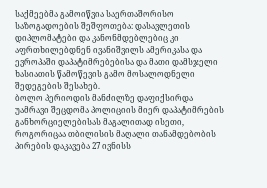საქმეებმა გამოიწვია საერთაშორისო საზოგადოების შეშფოთება: დასავლეთის დიპლომატები და კანონმდებლებიც კი აფრთხილებდნენ ივანიშვილს ამერიკასა და ევროპაში დაპატიმრებებისა და მათი დამსჯელი ხასიათის წამოწევის გამო მოსალოდნელი შედეგების შესახებ.
ბოლო პერიოდის მანძილზე დაფიქსირდა უამრავი შეცდომა პოლიციის მიერ დაპატიმრების განხორციელებისას მაგალითად ისეთი, როგორიცაა თბილისის მაღალი თანამდებობის პირების დაკავება 27 ივნისს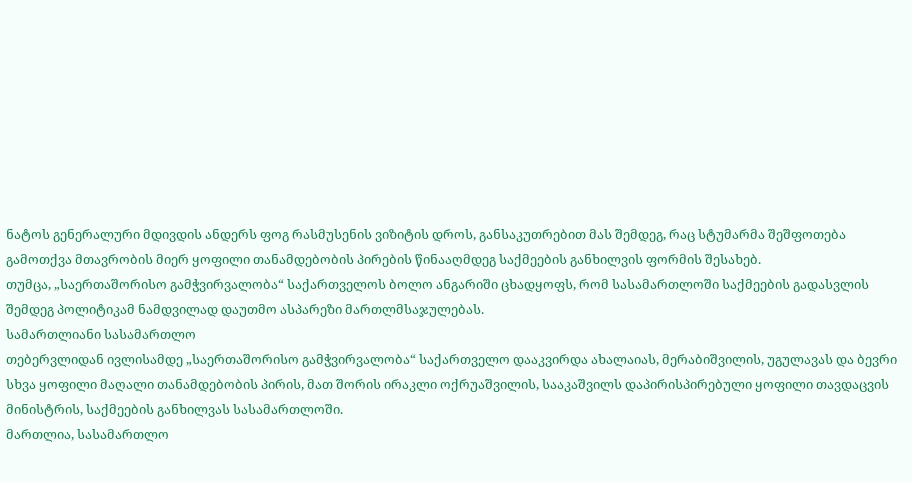ნატოს გენერალური მდივდის ანდერს ფოგ რასმუსენის ვიზიტის დროს, განსაკუთრებით მას შემდეგ, რაც სტუმარმა შეშფოთება გამოთქვა მთავრობის მიერ ყოფილი თანამდებობის პირების წინააღმდეგ საქმეების განხილვის ფორმის შესახებ.
თუმცა, „საერთაშორისო გამჭვირვალობა“ საქართველოს ბოლო ანგარიში ცხადყოფს, რომ სასამართლოში საქმეების გადასვლის შემდეგ პოლიტიკამ ნამდვილად დაუთმო ასპარეზი მართლმსაჯულებას.
სამართლიანი სასამართლო
თებერვლიდან ივლისამდე „საერთაშორისო გამჭვირვალობა“ საქართველო დააკვირდა ახალაიას, მერაბიშვილის, უგულავას და ბევრი სხვა ყოფილი მაღალი თანამდებობის პირის, მათ შორის ირაკლი ოქრუაშვილის, სააკაშვილს დაპირისპირებული ყოფილი თავდაცვის მინისტრის, საქმეების განხილვას სასამართლოში.
მართლია, სასამართლო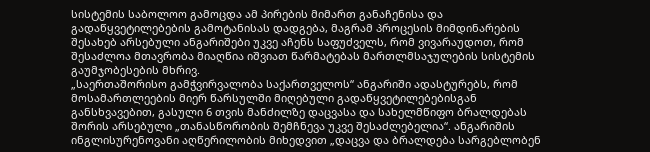სისტემის საბოლოო გამოცდა ამ პირების მიმართ განაჩენისა და გადაწყვეტილებების გამოტანისას დადგება, მაგრამ პროცესის მიმდინარების შესახებ არსებული ანგარიშები უკვე აჩენს საფუძველს, რომ ვივარაუდოთ, რომ შესაძლოა მთავრობა მიაღწია იშვიათ წარმატებას მართლმსაჯულების სისტემის გაუმჯობესების მხრივ.
„საერთაშორისო გამჭვირვალობა საქართველოს“ ანგარიში ადასტურებს, რომ მოსამართლეების მიერ წარსულში მიღებული გადაწყვეტილებებისგან განსხვავებით, გასული 6 თვის მანძილზე დაცვასა და სახელმწიფო ბრალდებას შორის არსებული „თანასწორობის შემჩნევა უკვე შესაძლებელია“. ანგარიშის ინგლისურენოვანი აღწერილობის მიხედვით „დაცვა და ბრალდება სარგებლობენ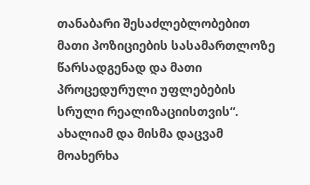თანაბარი შესაძლებლობებით მათი პოზიციების სასამართლოზე წარსადგენად და მათი პროცედურული უფლებების სრული რეალიზაციისთვის“.
ახალიამ და მისმა დაცვამ მოახერხა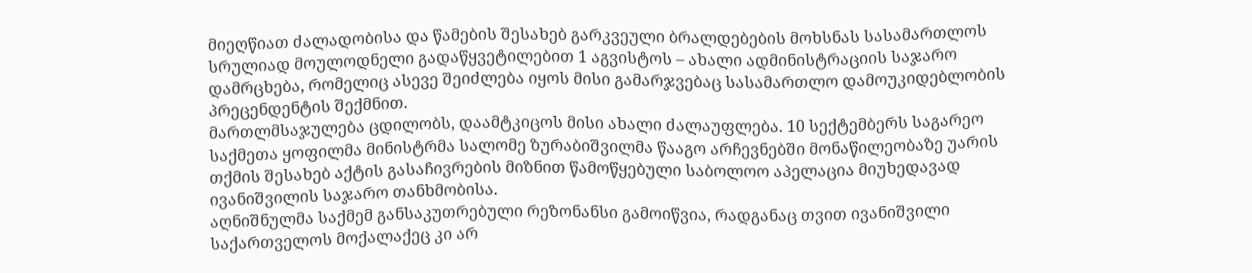მიეღწიათ ძალადობისა და წამების შესახებ გარკვეული ბრალდებების მოხსნას სასამართლოს სრულიად მოულოდნელი გადაწყვეტილებით 1 აგვისტოს – ახალი ადმინისტრაციის საჯარო დამრცხება, რომელიც ასევე შეიძლება იყოს მისი გამარჯვებაც სასამართლო დამოუკიდებლობის პრეცენდენტის შექმნით.
მართლმსაჯულება ცდილობს, დაამტკიცოს მისი ახალი ძალაუფლება. 10 სექტემბერს საგარეო საქმეთა ყოფილმა მინისტრმა სალომე ზურაბიშვილმა წააგო არჩევნებში მონაწილეობაზე უარის თქმის შესახებ აქტის გასაჩივრების მიზნით წამოწყებული საბოლოო აპელაცია მიუხედავად ივანიშვილის საჯარო თანხმობისა.
აღნიშნულმა საქმემ განსაკუთრებული რეზონანსი გამოიწვია, რადგანაც თვით ივანიშვილი საქართველოს მოქალაქეც კი არ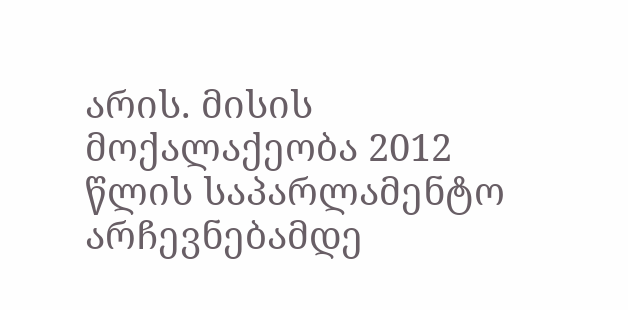არის. მისის მოქალაქეობა 2012 წლის საპარლამენტო არჩევნებამდე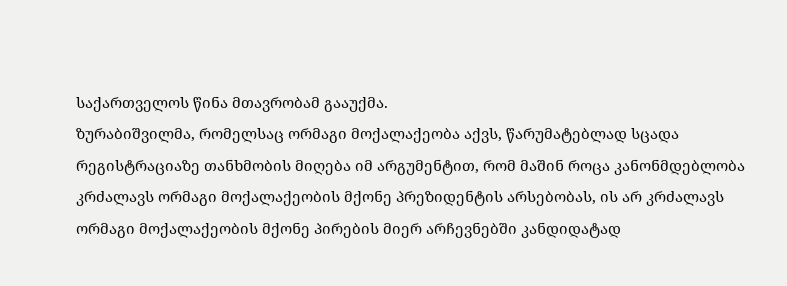საქართველოს წინა მთავრობამ გააუქმა.
ზურაბიშვილმა, რომელსაც ორმაგი მოქალაქეობა აქვს, წარუმატებლად სცადა რეგისტრაციაზე თანხმობის მიღება იმ არგუმენტით, რომ მაშინ როცა კანონმდებლობა კრძალავს ორმაგი მოქალაქეობის მქონე პრეზიდენტის არსებობას, ის არ კრძალავს ორმაგი მოქალაქეობის მქონე პირების მიერ არჩევნებში კანდიდატად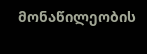მონაწილეობის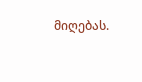მიღებას.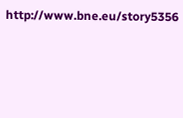http://www.bne.eu/story5356